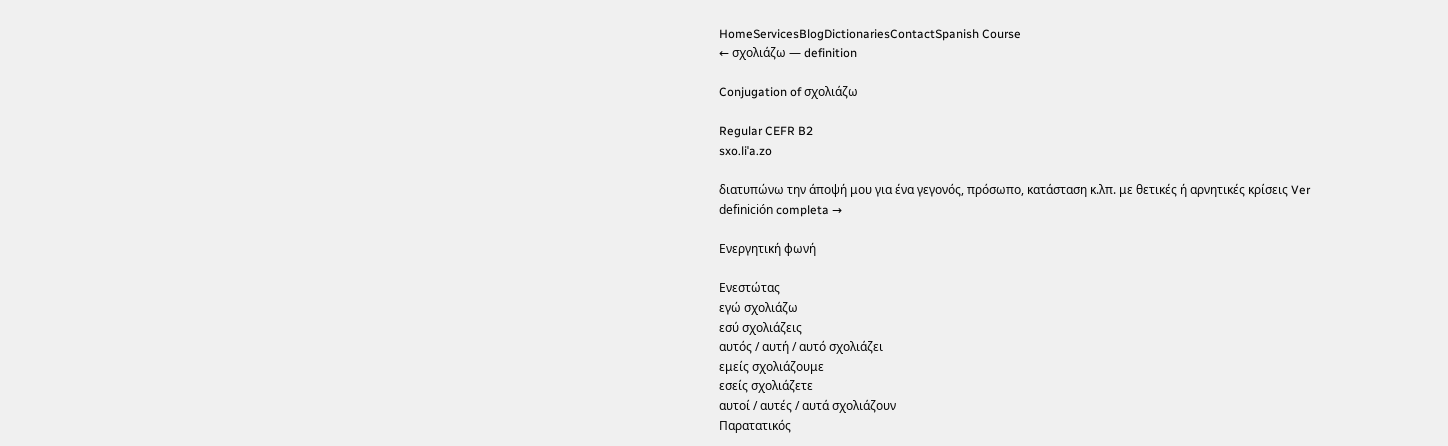HomeServicesBlogDictionariesContactSpanish Course
← σχολιάζω — definition

Conjugation of σχολιάζω

Regular CEFR B2
sxo.liˈa.zo

διατυπώνω την άποψή μου για ένα γεγονός, πρόσωπο, κατάσταση κ.λπ. με θετικές ή αρνητικές κρίσεις Ver definición completa →

Ενεργητική φωνή

Ενεστώτας
εγώ σχολιάζω
εσύ σχολιάζεις
αυτός / αυτή / αυτό σχολιάζει
εμείς σχολιάζουμε
εσείς σχολιάζετε
αυτοί / αυτές / αυτά σχολιάζουν
Παρατατικός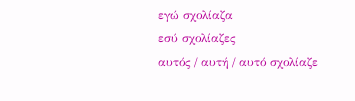εγώ σχολίαζα
εσύ σχολίαζες
αυτός / αυτή / αυτό σχολίαζε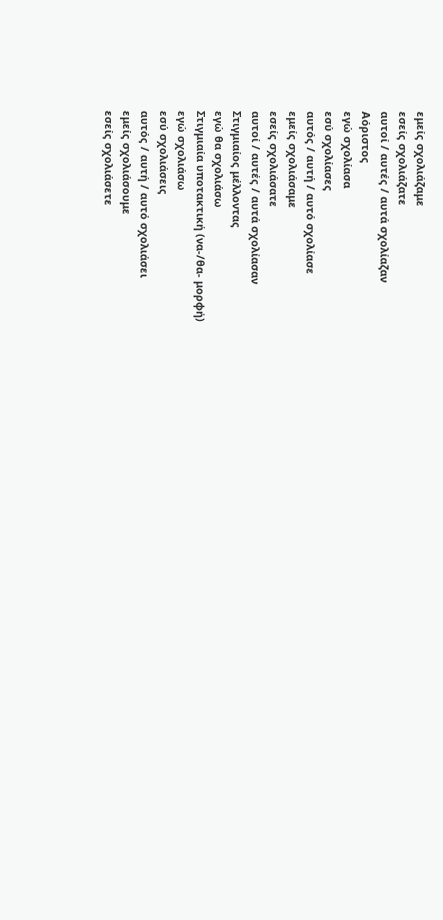εμείς σχολιάζαμε
εσείς σχολιάζατε
αυτοί / αυτές / αυτά σχολίαζαν
Αόριστος
εγώ σχολίασα
εσύ σχολίασες
αυτός / αυτή / αυτό σχολίασε
εμείς σχολιάσαμε
εσείς σχολιάσατε
αυτοί / αυτές / αυτά σχολίασαν
Στιγμιαίος μέλλοντας
εγώ θα σχολιάσω
Στιγμιαία υποτακτική (να-/θα- μορφή)
εγώ σχολιάσω
εσύ σχολιάσεις
αυτός / αυτή / αυτό σχολιάσει
εμείς σχολιάσουμε
εσείς σχολιάσετε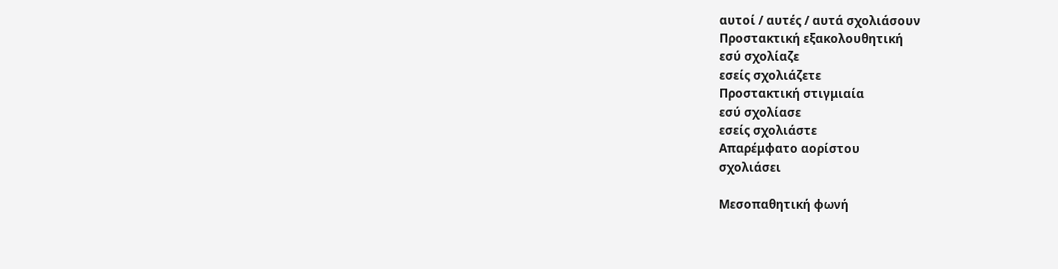αυτοί / αυτές / αυτά σχολιάσουν
Προστακτική εξακολουθητική
εσύ σχολίαζε
εσείς σχολιάζετε
Προστακτική στιγμιαία
εσύ σχολίασε
εσείς σχολιάστε
Απαρέμφατο αορίστου
σχολιάσει

Μεσοπαθητική φωνή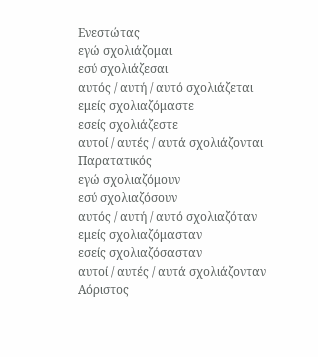Ενεστώτας
εγώ σχολιάζομαι
εσύ σχολιάζεσαι
αυτός / αυτή / αυτό σχολιάζεται
εμείς σχολιαζόμαστε
εσείς σχολιάζεστε
αυτοί / αυτές / αυτά σχολιάζονται
Παρατατικός
εγώ σχολιαζόμουν
εσύ σχολιαζόσουν
αυτός / αυτή / αυτό σχολιαζόταν
εμείς σχολιαζόμασταν
εσείς σχολιαζόσασταν
αυτοί / αυτές / αυτά σχολιάζονταν
Αόριστος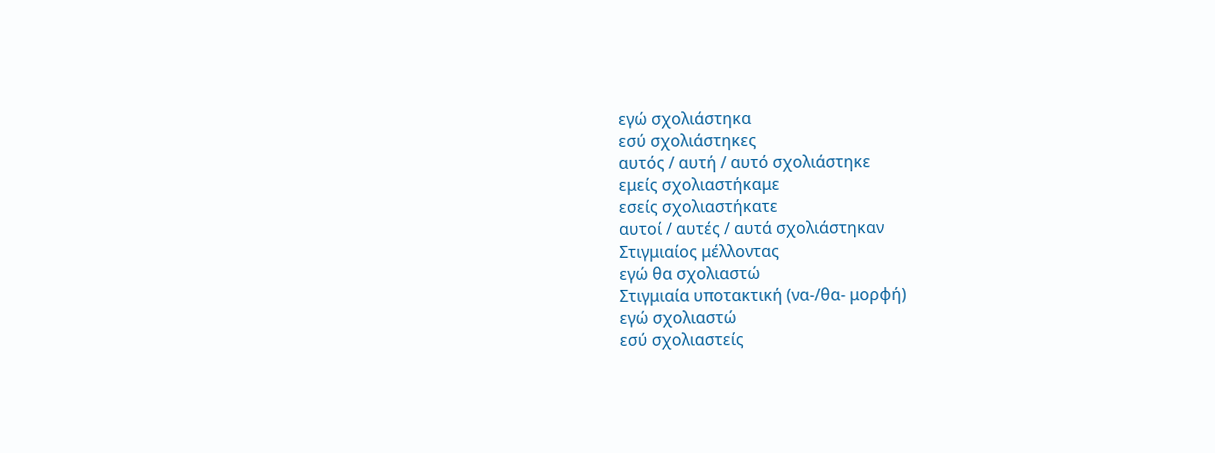εγώ σχολιάστηκα
εσύ σχολιάστηκες
αυτός / αυτή / αυτό σχολιάστηκε
εμείς σχολιαστήκαμε
εσείς σχολιαστήκατε
αυτοί / αυτές / αυτά σχολιάστηκαν
Στιγμιαίος μέλλοντας
εγώ θα σχολιαστώ
Στιγμιαία υποτακτική (να-/θα- μορφή)
εγώ σχολιαστώ
εσύ σχολιαστείς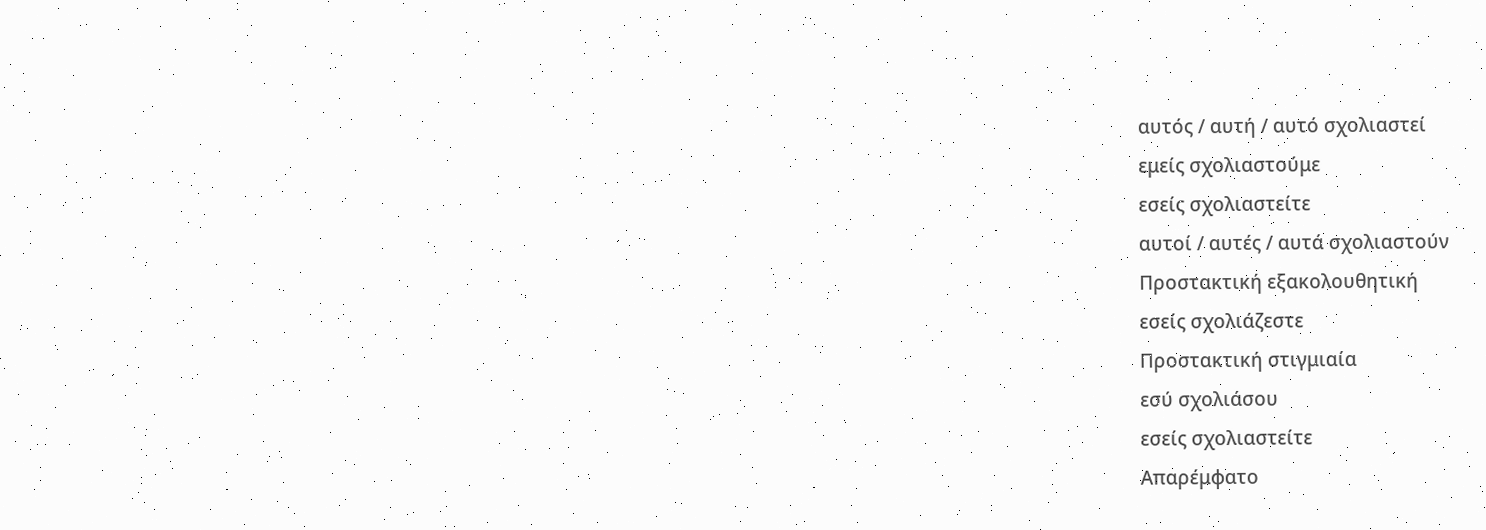αυτός / αυτή / αυτό σχολιαστεί
εμείς σχολιαστούμε
εσείς σχολιαστείτε
αυτοί / αυτές / αυτά σχολιαστούν
Προστακτική εξακολουθητική
εσείς σχολιάζεστε
Προστακτική στιγμιαία
εσύ σχολιάσου
εσείς σχολιαστείτε
Απαρέμφατο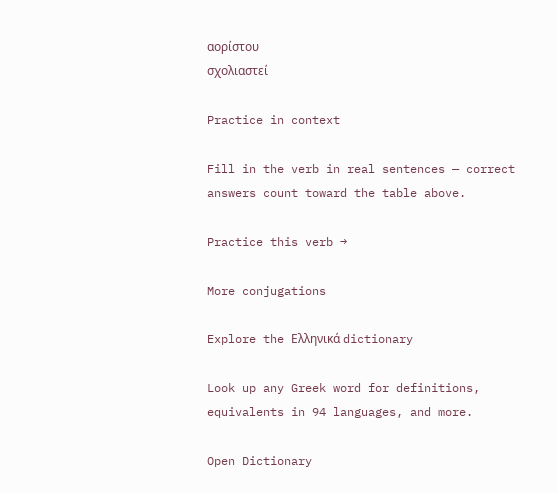αορίστου
σχολιαστεί

Practice in context

Fill in the verb in real sentences — correct answers count toward the table above.

Practice this verb →

More conjugations

Explore the Ελληνικά dictionary

Look up any Greek word for definitions, equivalents in 94 languages, and more.

Open Dictionary